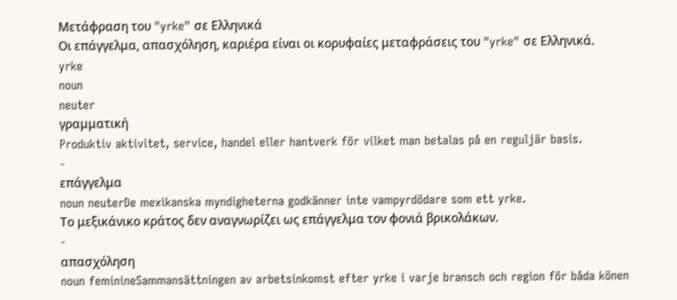Μετάφραση του "yrke" σε Ελληνικά
Οι επάγγελμα, απασχόληση, καριέρα είναι οι κορυφαίες μεταφράσεις του "yrke" σε Ελληνικά.
yrke
noun
neuter
γραμματική
Produktiv aktivitet, service, handel eller hantverk för vilket man betalas på en reguljär basis.
-
επάγγελμα
noun neuterDe mexikanska myndigheterna godkänner inte vampyrdödare som ett yrke.
Το μεξικάνικο κράτος δεν αναγνωρίζει ως επάγγελμα τον φονιά βρικολάκων.
-
απασχόληση
noun feminineSammansättningen av arbetsinkomst efter yrke i varje bransch och region för båda könen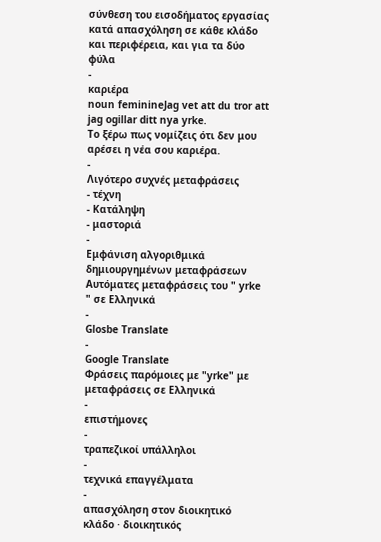σύνθεση του εισοδήματος εργασίας κατά απασχόληση σε κάθε κλάδο και περιφέρεια, και για τα δύο φύλα
-
καριέρα
noun feminineJag vet att du tror att jag ogillar ditt nya yrke.
Το ξέρω πως νομίζεις ότι δεν μου αρέσει η νέα σου καριέρα.
-
Λιγότερο συχνές μεταφράσεις
- τέχνη
- Κατάληψη
- μαστοριά
-
Εμφάνιση αλγοριθμικά δημιουργημένων μεταφράσεων
Αυτόματες μεταφράσεις του " yrke " σε Ελληνικά
-
Glosbe Translate
-
Google Translate
Φράσεις παρόμοιες με "yrke" με μεταφράσεις σε Ελληνικά
-
επιστήμονες
-
τραπεζικοί υπάλληλοι
-
τεχνικά επαγγέλματα
-
απασχόληση στον διοικητικό κλάδο · διοικητικός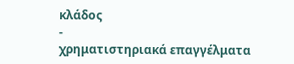κλάδος
-
χρηματιστηριακά επαγγέλματα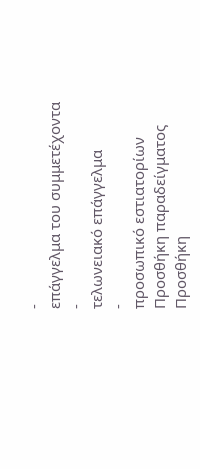-
επάγγελμα του συμμετέχοντα
-
τελωνειακό επάγγελμα
-
προσωπικό εστιατορίων
Προσθήκη παραδείγματος
Προσθήκη